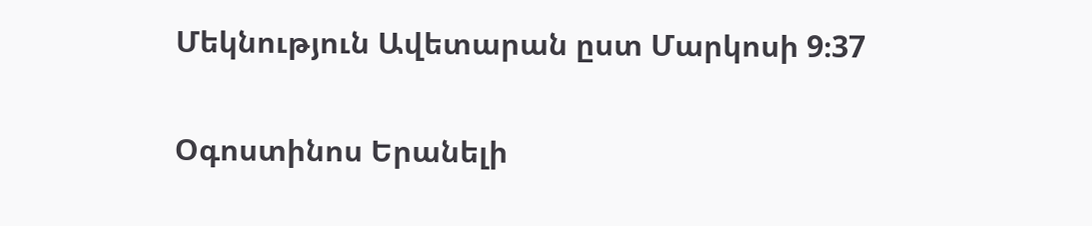Մեկնություն Ավետարան ըստ Մարկոսի 9։37

Օգոստինոս Երանելի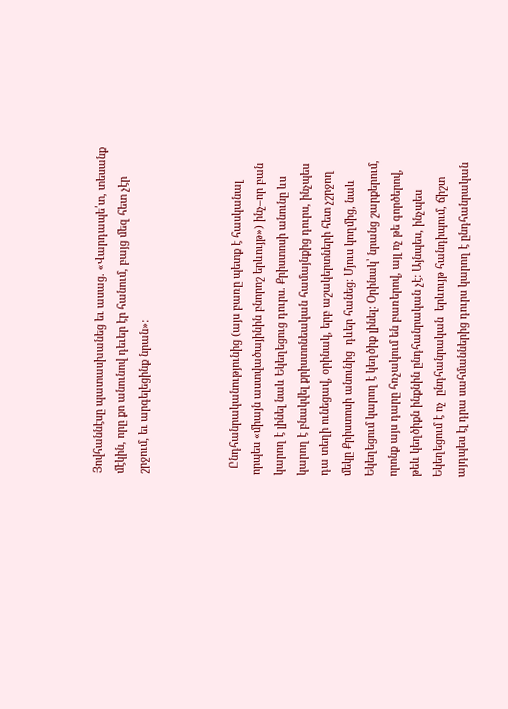Յովհաննէսը պատասխանեց եւ ասաց. «Վարդապե՛տ, տեսանք մէկին, որը քո անունով դեւեր էր հանում, բայց մեզ հետ չէր շրջում, եւ արգելեցինք նրան»:



  Ընդհանրականությունից (այս բառը պետք է հասկանալ որպես «միայն աստվածայինին բնորոշ երևույթ») ինչ–որ բան կարող է լինել նաև Եկեղեցուց դուրս. Քրիստոսի անունը ևս կարող է բնակվել քրիստոնեական համայնքից դուրս, ինչպես դա տեղի ունեցավ, օրինակ, երբ աշակերտների հետ չշրջող մեկը Քրիստոսի անունից  դևեր հանեց: Մյուս կողմից, նաև Եկեղեցում կարող է կեղծիք լինել: Օրինակ՝ նրանց շարքերում,  որոնք այս դարը հռչակում են բառերով, այլ ոչ թե գործերով, թեև կեղծիքն ինքնին ընդհանրական չէ: Այնպես, ինչպես Եկեղեցում է ոչ  ընդհանրական  երևույթ հանդիպում, ճիշտ այդպես էլ դրա սահմաններից դուրս կարող է ընդհանրական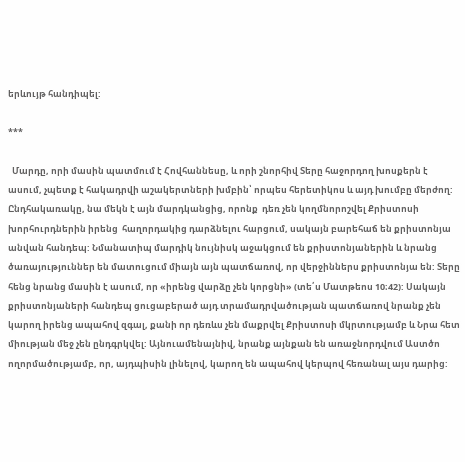երևույթ հանդիպել:

***

  Մարդը, որի մասին պատմում է Հովհաննեսը, և որի շնորհիվ Տերը հաջորդող խոսքերն է ասում, չպետք է հակադրվի աշակերտների խմբին՝ որպես հերետիկոս և այդ խումբը մերժող: Ընդհակառակը, նա մեկն է այն մարդկանցից, որոնք  դեռ չեն կողմնորոշվել Քրիստոսի խորհուրդներին իրենց  հաղորդակից դարձնելու հարցում, սակայն բարեհաճ են քրիստոնյա անվան հանդեպ: Նմանատիպ մարդիկ նույնիսկ աջակցում են քրիստոնյաներին և նրանց ծառայություններ են մատուցում միայն այն պատճառով, որ վերջիններս քրիստոնյա են: Տերը հենց նրանց մասին է ասում, որ «իրենց վարձը չեն կորցնի» (տե՛ս Մատթեոս 10։42): Սակայն քրիստոնյաների հանդեպ ցուցաբերած այդ տրամադրվածության պատճառով նրանք չեն կարող իրենց ապահով զգալ, քանի որ դեռևս չեն մաքրվել Քրիստոսի մկրտությամբ և Նրա հետ միության մեջ չեն ընդգրկվել: Այնուամենայնիվ, նրանք այնքան են առաջնորդվում Աստծո ողորմածությամբ, որ, այդպիսին լինելով, կարող են ապահով կերպով հեռանալ այս դարից: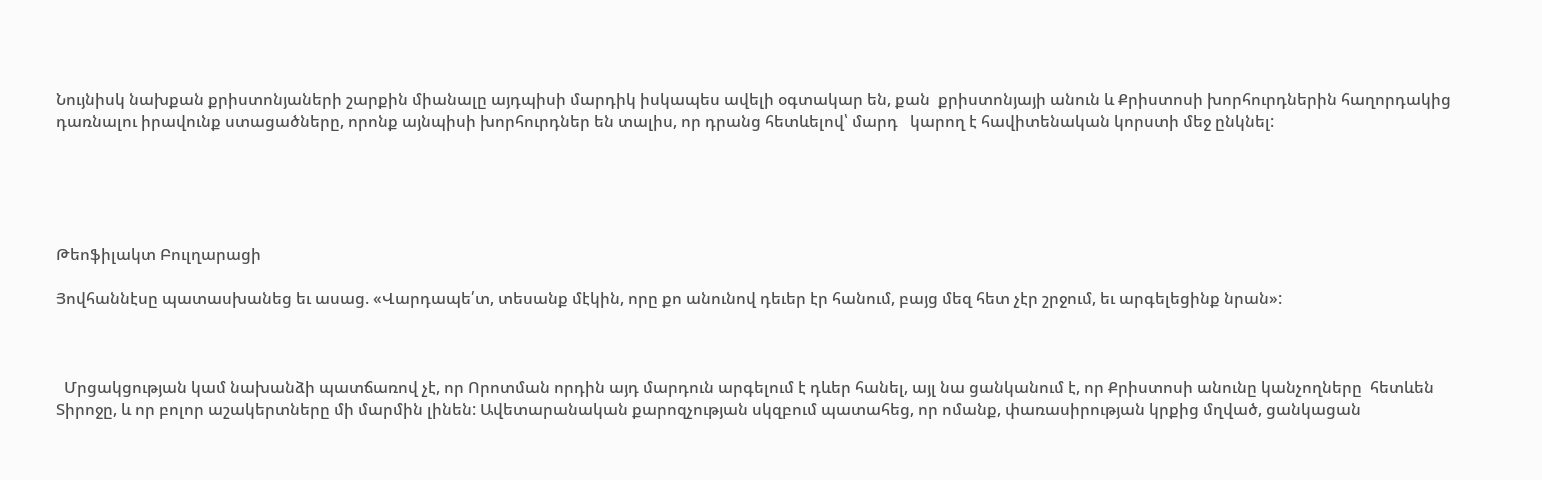Նույնիսկ նախքան քրիստոնյաների շարքին միանալը այդպիսի մարդիկ իսկապես ավելի օգտակար են, քան  քրիստոնյայի անուն և Քրիստոսի խորհուրդներին հաղորդակից դառնալու իրավունք ստացածները, որոնք այնպիսի խորհուրդներ են տալիս, որ դրանց հետևելով՝ մարդ   կարող է հավիտենական կորստի մեջ ընկնել:





Թեոֆիլակտ Բուլղարացի

Յովհաննէսը պատասխանեց եւ ասաց. «Վարդապե՛տ, տեսանք մէկին, որը քո անունով դեւեր էր հանում, բայց մեզ հետ չէր շրջում, եւ արգելեցինք նրան»:



  Մրցակցության կամ նախանձի պատճառով չէ, որ Որոտման որդին այդ մարդուն արգելում է դևեր հանել, այլ նա ցանկանում է, որ Քրիստոսի անունը կանչողները  հետևեն Տիրոջը, և որ բոլոր աշակերտները մի մարմին լինեն: Ավետարանական քարոզչության սկզբում պատահեց, որ ոմանք, փառասիրության կրքից մղված, ցանկացան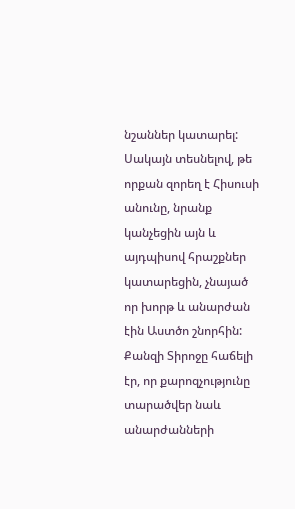նշաններ կատարել: Սակայն տեսնելով, թե որքան զորեղ է Հիսուսի անունը, նրանք կանչեցին այն և այդպիսով հրաշքներ կատարեցին, չնայած որ խորթ և անարժան էին Աստծո շնորհին: Քանզի Տիրոջը հաճելի էր, որ քարոզչությունը տարածվեր նաև անարժանների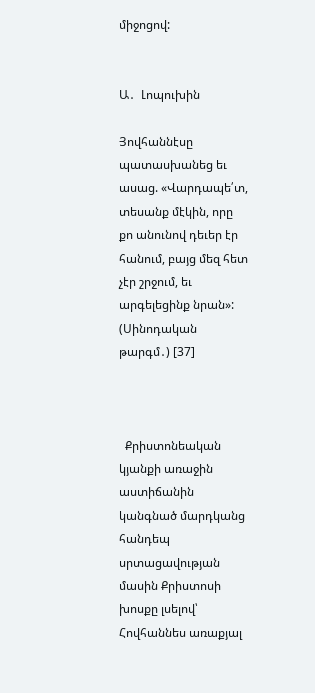միջոցով:


Ա․  Լոպուխին

Յովհաննէսը պատասխանեց եւ ասաց. «Վարդապե՛տ, տեսանք մէկին, որը քո անունով դեւեր էր հանում, բայց մեզ հետ չէր շրջում, եւ արգելեցինք նրան»: (Սինոդական թարգմ․) [37]



  Քրիստոնեական կյանքի առաջին աստիճանին կանգնած մարդկանց հանդեպ սրտացավության մասին Քրիստոսի խոսքը լսելով՝ Հովհաննես առաքյալ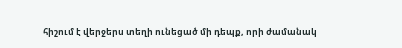հիշում է վերջերս տեղի ունեցած մի դեպք, որի ժամանակ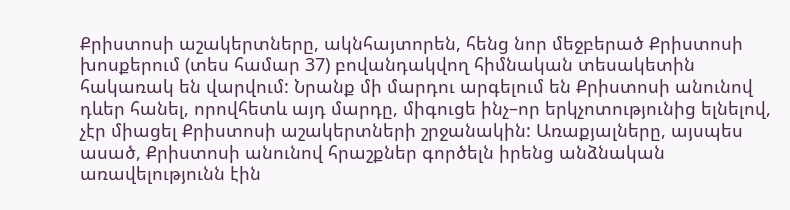Քրիստոսի աշակերտները, ակնհայտորեն, հենց նոր մեջբերած Քրիստոսի խոսքերում (տես համար 37) բովանդակվող հիմնական տեսակետին հակառակ են վարվում: Նրանք մի մարդու արգելում են Քրիստոսի անունով դևեր հանել, որովհետև այդ մարդը, միգուցե ինչ–որ երկչոտությունից ելնելով, չէր միացել Քրիստոսի աշակերտների շրջանակին: Առաքյալները, այսպես ասած, Քրիստոսի անունով հրաշքներ գործելն իրենց անձնական առավելությունն էին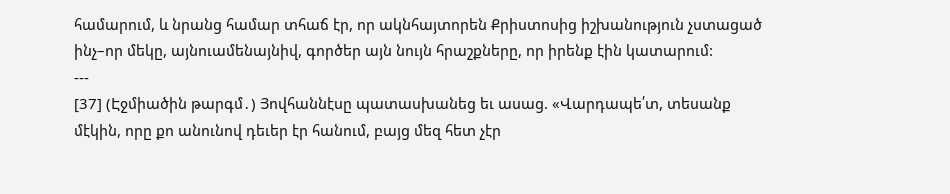համարում, և նրանց համար տհաճ էր, որ ակնհայտորեն Քրիստոսից իշխանություն չստացած ինչ–որ մեկը, այնուամենայնիվ, գործեր այն նույն հրաշքները, որ իրենք էին կատարում:
---
[37] (Էջմիածին թարգմ․) Յովհաննէսը պատասխանեց եւ ասաց. «Վարդապե՛տ, տեսանք մէկին, որը քո անունով դեւեր էր հանում, բայց մեզ հետ չէր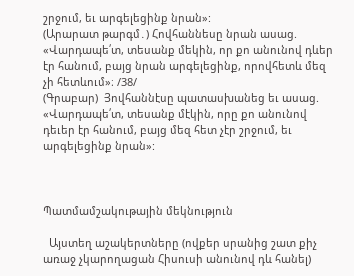շրջում, եւ արգելեցինք նրան»:
(Արարատ թարգմ․) Հովհաննեսը նրան ասաց. «Վարդապե՛տ, տեսանք մեկին, որ քո անունով դևեր էր հանում, բայց նրան արգելեցինք, որովհետև մեզ չի հետևում»։ /38/
(Գրաբար)  Յովհաննէսը պատասխանեց եւ ասաց. «Վարդապե՛տ, տեսանք մէկին, որը քո անունով դեւեր էր հանում, բայց մեզ հետ չէր շրջում, եւ արգելեցինք նրան»:



Պատմամշակութային մեկնություն

  Այստեղ աշակերտները (ովքեր սրանից շատ քիչ առաջ չկարողացան Հիսուսի անունով դև հանել)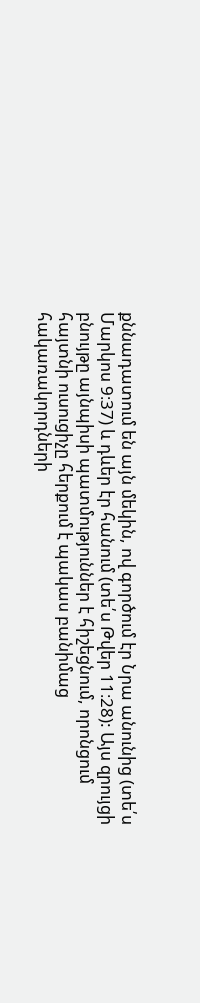քննադատում են այն մեկին, ով գործում էր Նրա անունից (տե՛ս Մարկոս 9։37) և դևեր էր հանում (տե՛ս Թվեր 11։28): Այս զրույցի բնույթը այնպիսի պատմություններ է հիշեցնում, որոնցում հայտնի ուսուցիչը հերքում է պակաս բանիմաց հակառակորդների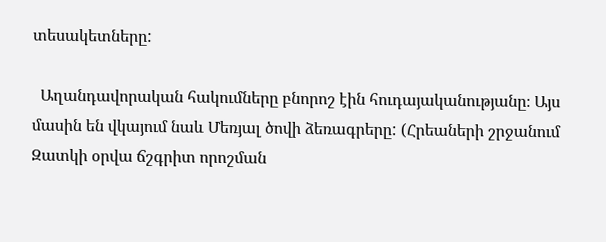տեսակետները:

  Աղանդավորական հակումները բնորոշ էին հուդայականությանը։ Այս մասին են վկայում նաև Մեռյալ ծովի ձեռագրերը: (Հրեաների շրջանում Զատկի օրվա ճշգրիտ որոշման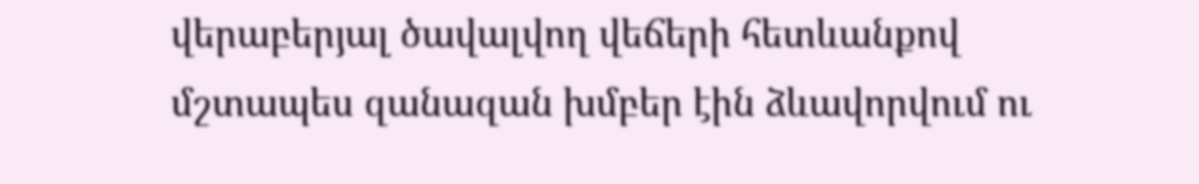վերաբերյալ ծավալվող վեճերի հետևանքով մշտապես զանազան խմբեր էին ձևավորվում ու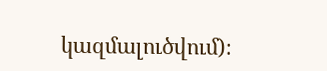կազմալուծվում)։